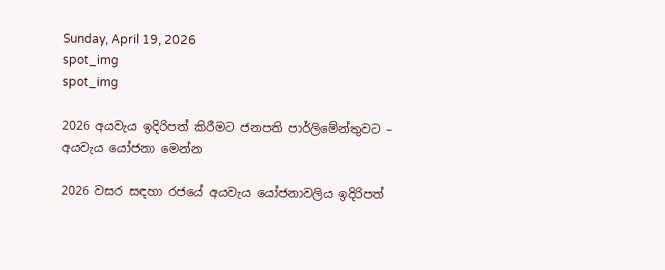Sunday, April 19, 2026
spot_img
spot_img

2026 අයවැය ඉදිරිපත් කිරීමට ජනපති පාර්ලිමේන්තුවට – අයවැය යෝජනා මෙන්න

2026 වසර සඳහා රජයේ අයවැය යෝජනාවලිය ඉදිරිපත්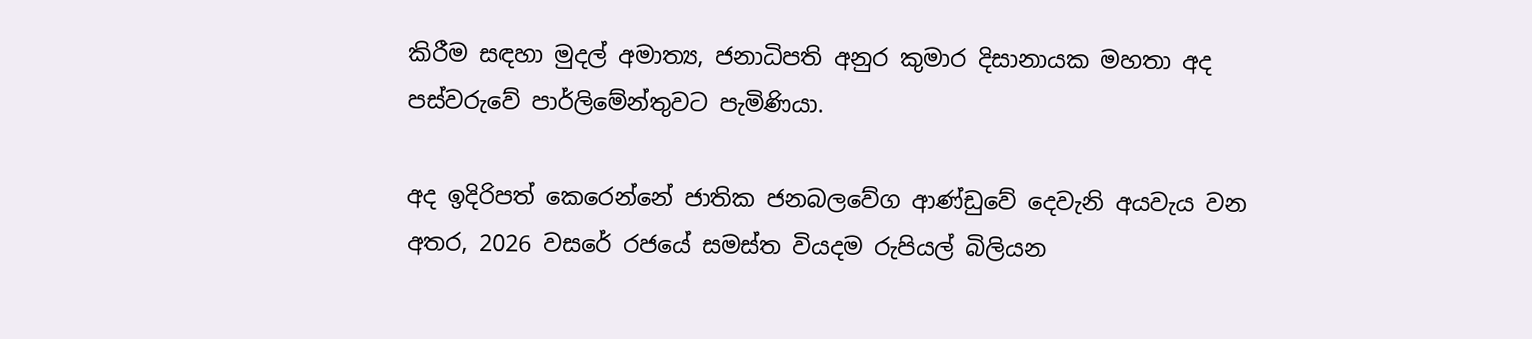කිරීම සඳහා මුදල් අමාත්‍ය, ජනාධිපති අනුර කුමාර දිසානායක මහතා අද පස්වරුවේ පාර්ලිමේන්තුවට පැමිණියා.

අද ඉදිරිපත් කෙරෙන්නේ ජාතික ජනබලවේග ආණ්ඩුවේ දෙවැනි අයවැය වන අතර, 2026 වසරේ රජයේ සමස්ත වියදම රුපියල් බිලියන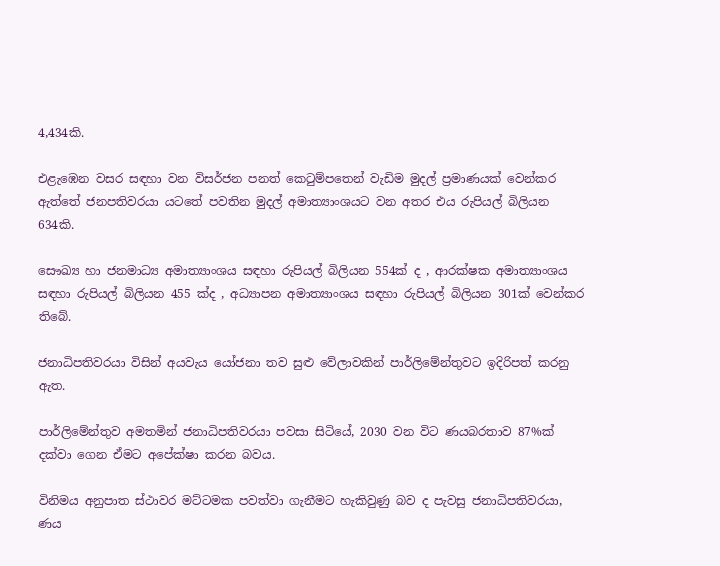4,434කි.

එළැඹෙන වසර සඳහා වන විසර්ජන පනත් කෙටුම්පතෙන් වැඩිම මුදල් ප්‍රමාණයක් වෙන්කර ඇත්තේ ජනපතිවරයා යටතේ පවතින මුදල් අමාත්‍යාංශයට වන අතර එය රුපියල් බිලියන 634කි.

සෞඛ්‍ය හා ජනමාධ්‍ය අමාත්‍යාංශය සඳහා රුපියල් බිලියන 554ක් ද , ආරක්ෂක අමාත්‍යාංශය සඳහා රුපියල් බිලියන 455 ක්ද , අධ්‍යාපන අමාත්‍යාංශය සඳහා රුපියල් බිලියන 301ක් වෙන්කර තිබේ.

ජනාධිපතිවරයා විසින් අයවැය යෝජනා තව සුළු වේලාවකින් පාර්ලිමේන්තුවට ඉදිරිපත් කරනු ඇත.

පාර්ලිමේන්තුව අමතමින් ජනාධිපතිවරයා පවසා සිටියේ, 2030 වන විට ණයබරතාව 87%ක් දක්වා ගෙන ඒමට අපේක්ෂා කරන බවය.

විනිමය අනුපාත ස්ථාවර මට්ටමක පවත්වා ගැනීමට හැකිවුණු බව ද පැවසු ජනාධිපතිවරයා, ණය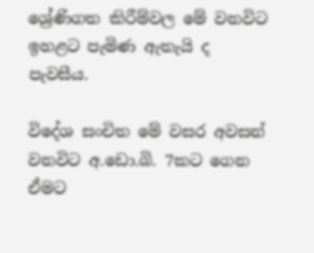ශ්‍රේණිගත කිරීම්වල මේ වනවිට ඉහළට පැමිණ ඇතැයි ද පැවසීය.

විදේශ සංචිත මේ වසර අවසන් වනවිට අ.ඩො.බි. 7කට ගෙන ඒමට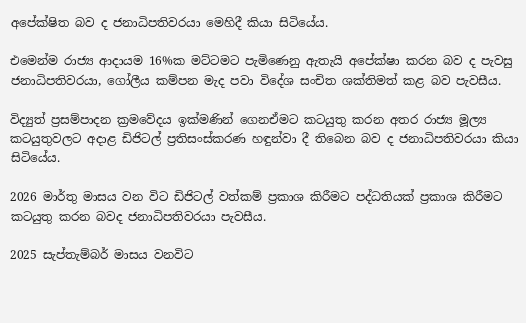අපේක්ෂිත බව ද ජනාධිපතිවරයා මෙහිදී කියා සිටියේය.

එමෙන්ම රාජ්‍ය ආදායම 16%ක මට්ටමට පැමිණෙනු ඇතැයි අපේක්ෂා කරන බව ද පැවසු ජනාධිපතිවරයා, ගෝලීය කම්පන මැද පවා විදේශ සංචිත ශක්තිමත් කළ බව පැවසීය.

විද්‍යුත් ප්‍රසම්පාදන ක්‍රමවේදය ඉක්මණින් ගෙනඒමට කටයුතු කරන අතර රාජ්‍ය මූල්‍ය කටයුතුවලට අදාළ ඩිජිටල් ප්‍රතිසංස්කරණ හඳුන්වා දී තිබෙන බව ද ජනාධිපතිවරයා කියා සිටියේය.

2026 මාර්තු මාසය වන විට ඩිජිටල් වත්කම් ප්‍රකාශ කිරීමට පද්ධතියක් ප්‍රකාශ කිරීමට කටයුතු කරන බවද ජනාධිපතිවරයා පැවසීය.

2025 සැප්තැම්බර් මාසය වනවිට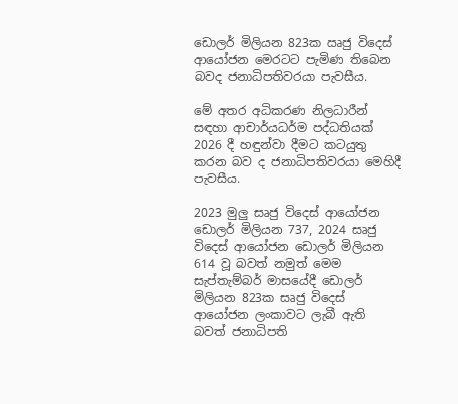ඩොලර් මිලියන 823ක ඍජු විදෙස් ආයෝජන මෙරටට පැමිණ තිබෙන බවද ජනාධිපතිවරයා පැවසීය.

මේ අතර අධිකරණ නිලධාරීන් සඳහා ආචාර්යධර්ම පද්ධතියක් 2026 දී හඳුන්වා දීමට කටයුතු කරන බව ද ජනාධිපතිවරයා මෙහිදී පැවසීය.

2023 මුලු සෘජු විදෙස් ආයෝජන ඩොලර් මිලියන 737, 2024 සෘජු විදෙස් ආයෝජන ඩොලර් මිලියන 614 වූ බවත් නමුත් මෙම සැප්තැම්බර් මාසයේදී ඩොලර් මිලියන 823ක සෘජු විදෙස් ආයෝජන ලංකාවට ලැබී ඇති බවත් ජනාධිපති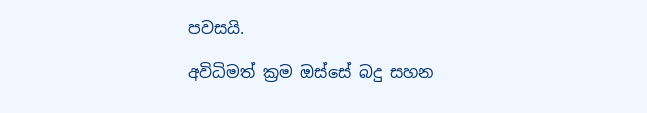පවසයි.

අවිධිමත් ක්‍රම ඔස්සේ බදු සහන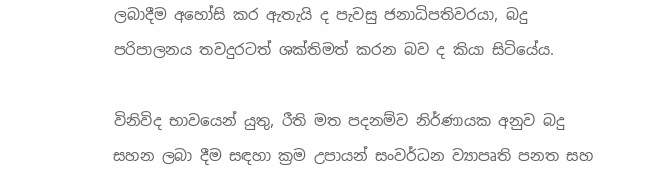ලබාදීම අහෝසි කර ඇතැයි ද පැවසු ජනාධිපතිවරයා, බදු පරිපාලනය තවදුරටත් ශක්තිමත් කරන බව ද කියා සිටියේය.

විනිවිද භාවයෙන් යුතු, රීති මත පදනම්ව නිර්ණායක අනුව බදු සහන ලබා දීම සඳහා ක්‍රම උපායන් සංවර්ධන ව්‍යාපෘති පනත සහ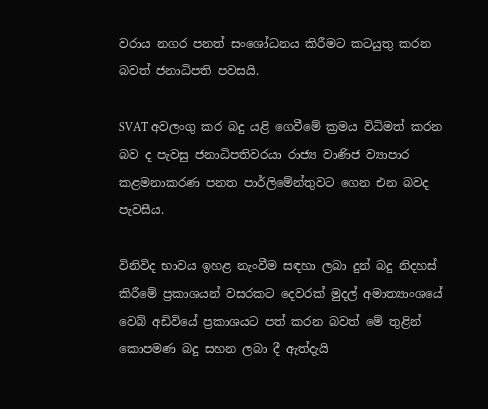වරාය නගර පනත් සංශෝධනය කිරීමට කටයුතු කරන බවත් ජනාධිපති පවසයි.

SVAT අවලංගු කර බදු යළි ගෙවීමේ ක්‍රමය විධිමත් කරන බව ද පැවසු ජනාධිපතිවරයා රාජ්‍ය වාණිජ ව්‍යාපාර කළමනාකරණ පනත පාර්ලිමේන්තුවට ගෙන එන බවද පැවසීය.

විනිවිද භාවය ඉහළ නැංවීම සඳහා ලබා දුන් බදු නිදහස් කිරීමේ ප්‍රකාශයන් වසරකට දෙවරක් මුදල් අමාත්‍යාංශයේ වෙබ් අඩිවියේ ප්‍රකාශයට පත් කරන බවත් මේ තුළින් කොපමණ බදු සහන ලබා දී ඇත්දැයි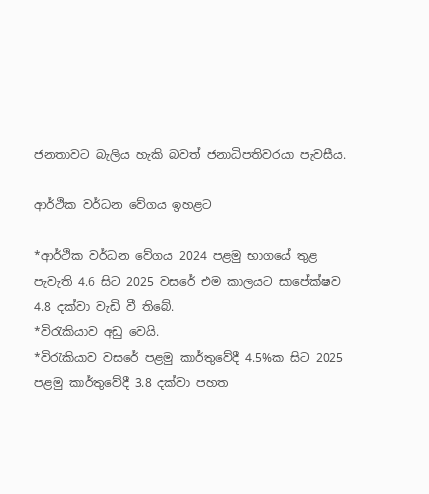ජනතාවට බැලිය හැකි බවත් ජනාධිපතිවරයා පැවසීය.

ආර්ථික වර්ධන වේගය ඉහළට

*ආර්ථික වර්ධන වේගය 2024 පළමු භාගයේ තුළ පැවැති 4.6 සිට 2025 වසරේ එම කාලයට සාපේක්ෂව 4.8 දක්වා වැඩි වී තිබේ.
*විරැකියාව අඩු වෙයි.
*විරැකියාව වසරේ පළමු කාර්තුවේදී 4.5%ක සිට 2025 පළමු කාර්තුවේදී 3.8 දක්වා පහත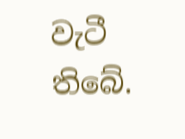වැටී තිබේ.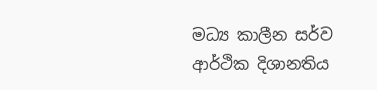මධ්‍ය කාලීන සර්ව ආර්ථික දිශානතිය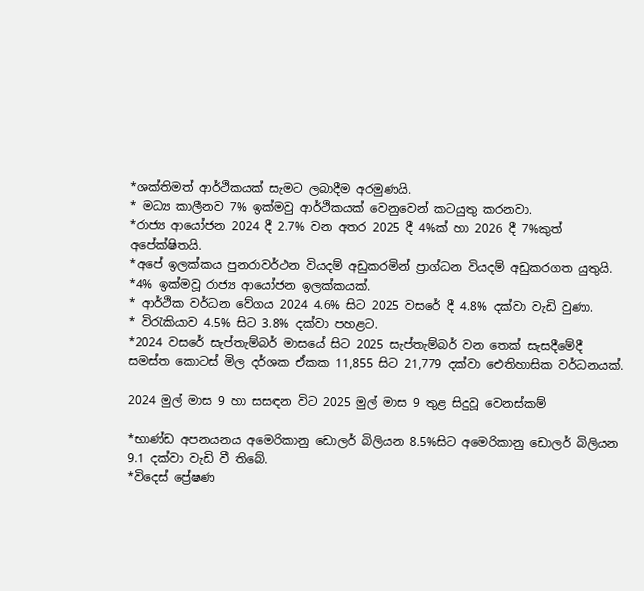*ශක්තිමත් ආර්ථිකයක් සැමට ලබාදීම අරමුණයි.
* මධ්‍ය කාලීනව 7% ඉක්මවු ආර්ථිකයක් වෙනුවෙන් කටයුතු කරනවා.
*රාජ්‍ය ආයෝජන 2024 දී 2.7% වන අතර 2025 දී 4%ක් හා 2026 දී 7%කුත් අපේක්ෂිතයි.
*අපේ ඉලක්කය පුනරාවර්ථන වියදම් අඩුකරමින් ප්‍රාග්ධන වියදම් අඩුකරගත යුතුයි.
*4% ඉක්මවූ රාජ්‍ය ආයෝජන ඉලක්කයක්.
* ආර්ථික වර්ධන වේගය 2024 4.6% සිට 2025 වසරේ දී 4.8% දක්වා වැඩි වුණා.
* විරැකියාව 4.5% සිට 3.8% දක්වා පහළට.
*2024 වසරේ සැප්තැම්බර් මාසයේ සිට 2025 සැප්තැම්බර් වන තෙක් සැසදීමේදී සමස්ත කොටස් මිල දර්ශක ඒකක 11,855 සිට 21,779 දක්වා ඓතිහාසික වර්ධනයක්.

2024 මුල් මාස 9 හා සසඳන විට 2025 මුල් මාස 9 තුළ සිදුවූ වෙනස්කම්

*භාණ්ඩ අපනයනය අමෙරිකානු ඩොලර් බිලියන 8.5%සිට අමෙරිකානු ඩොලර් බිලියන 9.1 දක්වා වැඩි වී තිබේ.
*විදෙස් ප්‍රේෂණ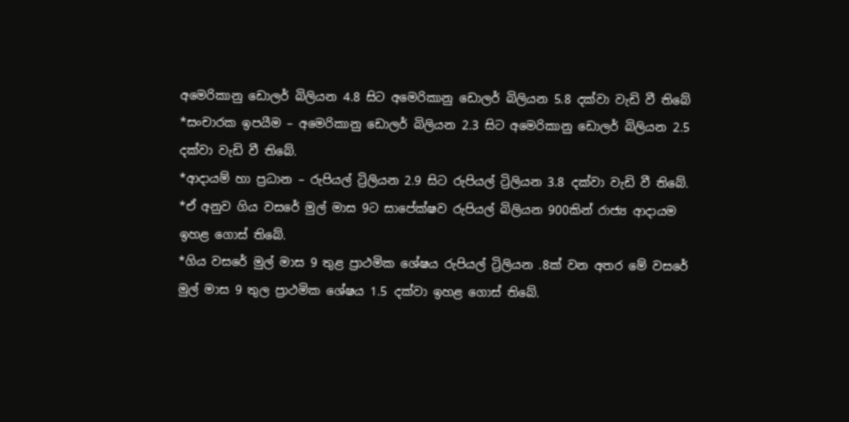අමෙරිකානු ඩොලර් බිලියන 4.8 සිට අමෙරිකානු ඩොලර් බිලියන 5.8 දක්වා වැඩි වී තිබේ
*සංචාරක ඉපයීම – අමෙරිකානු ඩොලර් බිලියන 2.3 සිට අමෙරිකානු ඩොලර් බිලියන 2.5 දක්වා වැඩි වී තිබේ.
*ආදායම් හා ප්‍රධාන – රුපියල් ට්‍රිලියන 2.9 සිට රුපියල් ට්‍රිලියන 3.8 දක්වා වැඩි වී තිබේ.
*ඒ අනුව ගිය වසරේ මුල් මාස 9ට සාපේක්ෂව රුපියල් බිලියන 900කින් රාජ්‍ය ආදායම ඉහළ ගොස් තිබේ.
*ගිය වසරේ මුල් මාස 9 තුළ ප්‍රාථමික ශේෂය රුපියල් ට්‍රිලියන .8ක් වන අතර මේ වසරේ මුල් මාස 9 තුල ප්‍රාථමික ශේෂය 1.5 දක්වා ඉහළ ගොස් තිබේ.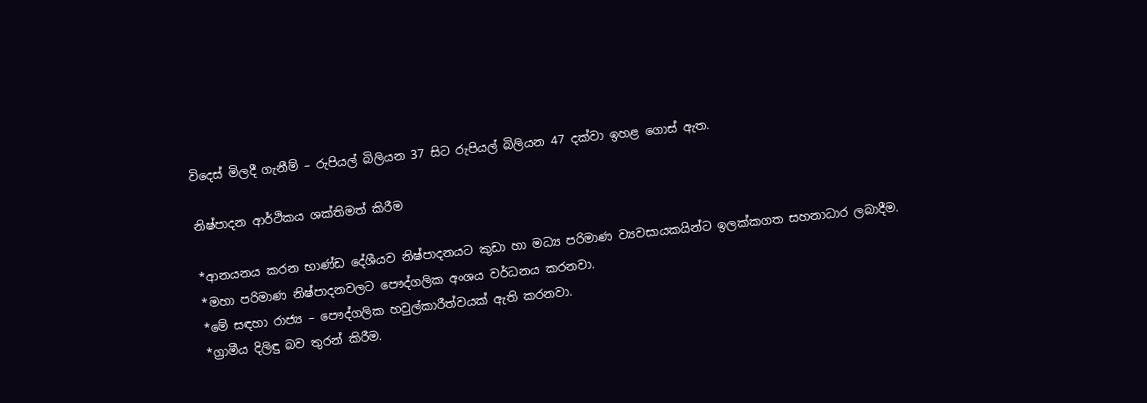විදෙස් මිලදී ගැනීම් – රුපියල් බිලියන 37 සිට රුපියල් බිලියන 47 දක්වා ඉහළ ගොස් ඇත.

නිෂ්පාදන ආර්ථිකය ශක්තිමත් කිරීම

*ආනයනය කරන භාණ්ඩ දේශීයව නිෂ්පාදනයට කුඩා හා මධ්‍ය පරිමාණ ව්‍යවසායකයින්ට ඉලක්කගත සහනාධාර ලබාදීම.
*මහා පරිමාණ නිෂ්පාදනවලට පෞද්ගලික අංශය වර්ධනය කරනවා.
*මේ සඳහා රාජ්‍ය – පෞද්ගලික හවුල්කාරීත්වයක් ඇති කරනවා.
*ග්‍රාමීය දිලිඳු බව තුරන් කිරීම.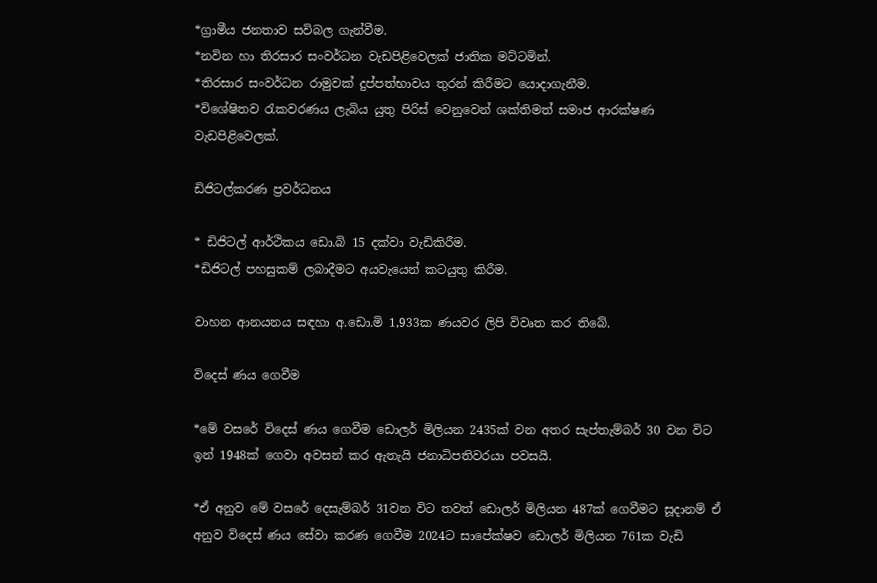*ග්‍රාමීය ජනතාව සවිබල ගැන්වීම.
*නවින හා තිරසාර සංවර්ධන වැඩපිළිවෙලක් ජාතික මට්ටමින්.
*තිරසාර සංවර්ධන රාමුවක් දුප්පත්භාවය තුරන් කිරීමට යොදාගැනීම.
*විශේෂිතව රැකවරණය ලැබිය යුතු පිරිස් වෙනුවෙන් ශක්තිමත් සමාජ ආරක්ෂණ වැඩපිළිවෙලක්.

ඩිජිටල්කරණ ප්‍රවර්ධනය

* ඩිජිටල් ආර්ථිකය ඩො.බි 15 දක්වා වැඩිකිරීම.
*ඩිජිටල් පහසුකම් ලබාදීමට අයවැයෙන් කටයුතු කිරීම.

වාහන ආනයනය සඳහා අ.ඩො.මි 1,933ක ණයවර ලිපි විවෘත කර තිබේ.

විදෙස් ණය ගෙවීම

*මේ වසරේ විදෙස් ණය ගෙවීම ඩොලර් මිලියන 2435ක් වන අතර සැප්තැම්බර් 30 වන විට ඉන් 1948ක් ගෙවා අවසන් කර ඇතැයි ජනාධිපතිවරයා පවසයි.

*ඒ අනුව මේ වසරේ දෙසැම්බර් 31වන විට තවත් ඩොලර් මිලියන 487ක් ගෙවීමට සූදානම් ඒ අනුව විදෙස් ණය සේවා කරණ ගෙවීම 2024ට සාපේක්ෂව ඩොලර් මිලියන 761ක වැඩි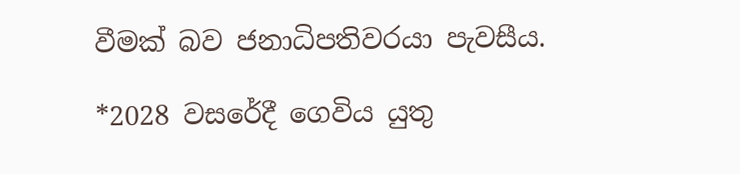වීමක් බව ජනාධිපතිවරයා පැවසීය.

*2028 වසරේදී ගෙවිය යුතු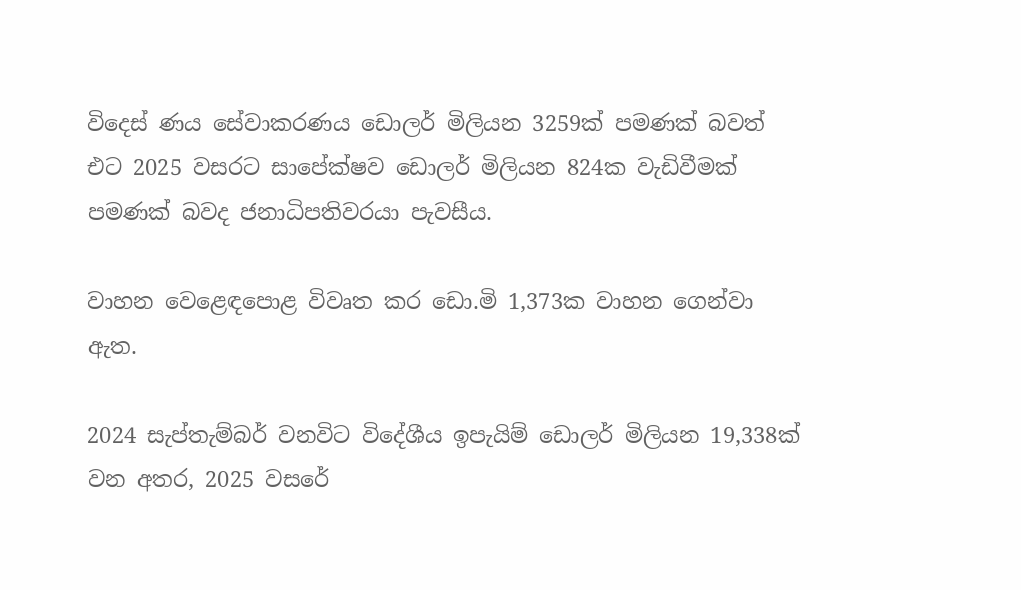විදෙස් ණය සේවාකරණය ඩොලර් මිලියන 3259ක් පමණක් බවත් එට 2025 වසරට සාපේක්ෂව ඩොලර් මිලියන 824ක වැඩිවීමක් පමණක් බවද ජනාධිපතිවරයා පැවසීය.

වාහන වෙළෙඳපොළ විවෘත කර ඩො.මි 1,373ක වාහන ගෙන්වා ඇත.

2024 සැප්තැම්බර් වනවිට විදේශීය ඉපැයිම් ඩොලර් මිලියන 19,338ක් වන අතර, 2025 වසරේ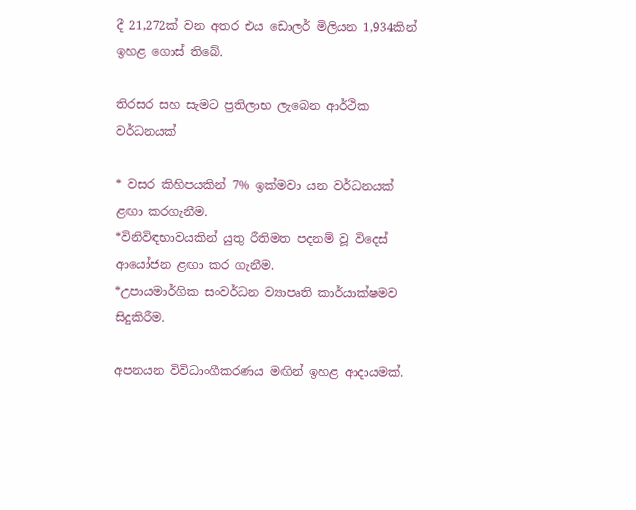දී 21,272ක් වන අතර එය ඩොලර් මිලියන 1,934කින් ඉහළ ගොස් තිබේ.

තිරසර සහ සැමට ප්‍රතිලාභ ලැබෙන ආර්ථික වර්ධනයක්

* වසර කිහිපයකින් 7% ඉක්මවා යන වර්ධනයක් ළඟා කරගැනීම.
*විනිවිඳභාවයකින් යුතු රීතිමත පදනම් වූ විදෙස් ආයෝජන ළඟා කර ගැනීම.
*උපායමාර්ගික සංවර්ධන ව්‍යාපෘති කාර්යාක්ෂමව සිදුකිරීම.

අපනයන විවිධාංගීකරණය මඟින් ඉහළ ආදායමක්.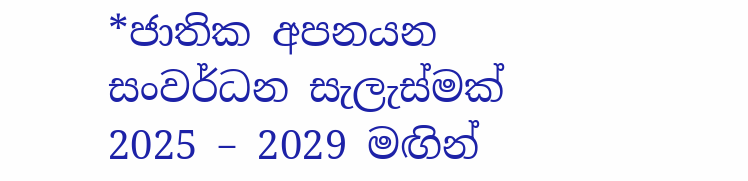*ජාතික අපනයන සංවර්ධන සැලැස්මක් 2025 – 2029 මඟින්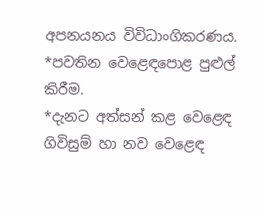අපනයනය විවිධාංගිකරණය.
*පවතින වෙළෙඳපොළ පුළුල් කිරීම.
*දැනට අත්සන් කළ වෙළෙඳ ගිවිසුම් හා නව වෙළෙඳ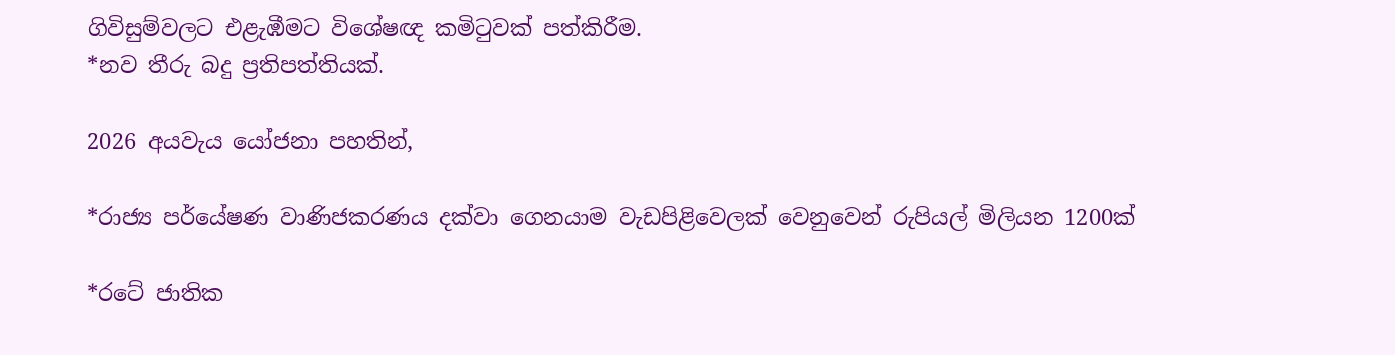ගිවිසුම්වලට එළැඹීමට විශේෂඥ කමිටුවක් පත්කිරීම.
*නව තීරු බදු ප්‍රතිපත්තියක්.

2026 අයවැය යෝජනා පහතින්,

*රාජ්‍ය පර්යේෂණ වාණිජකරණය දක්වා ගෙනයාම වැඩපිළිවෙලක් වෙනුවෙන් රුපියල් මිලියන 1200ක්

*රටේ ජාතික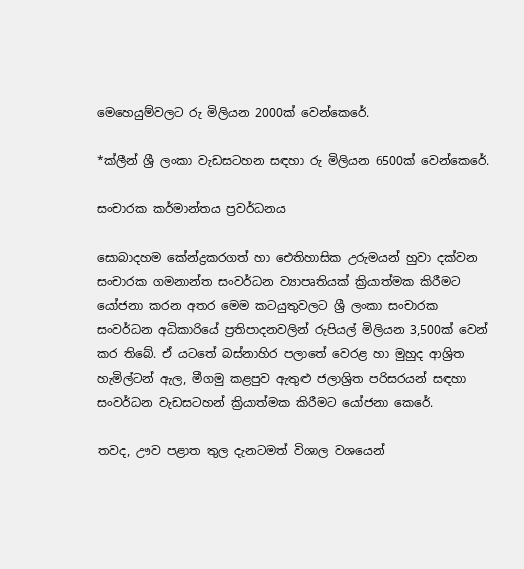මෙහෙයුම්වලට රු මිලියන 2000ක් වෙන්කෙරේ.

*ක්ලීන් ශ්‍රී ලංකා වැඩසටහන සඳහා රු මිලියන 6500ක් වෙන්කෙරේ.

සංචාරක කර්මාන්තය ප්‍රවර්ධනය

සොබාදහම කේන්ද්‍රකරගත් හා ඓතිහාසික උරුමයන් හුවා දක්වන සංචාරක ගමනාන්ත සංවර්ධන ව්‍යාපෘතියක් ක්‍රියාත්මක කිරීමට යෝජනා කරන අතර මෙම කටයුතුවලට ශ්‍රී ලංකා සංචාරක සංවර්ධන අධිකාරියේ ප්‍රතිපාදනවලින් රුපියල් මිලියන 3,500ක් වෙන් කර තිබේ. ඒ යටතේ බස්නාහිර පලාතේ වෙරළ හා මුහුද ආශ්‍රිත හැමිල්ටන් ඇල, මීගමු කළපුව ඇතුළු ජලාශ්‍රිත පරිසරයන් සඳහා සංවර්ධන වැඩසටහන් ක්‍රියාත්මක කිරීමට යෝජනා කෙරේ.

තවද, ඌව පළාත තුල දැනටමත් විශාල වශයෙන්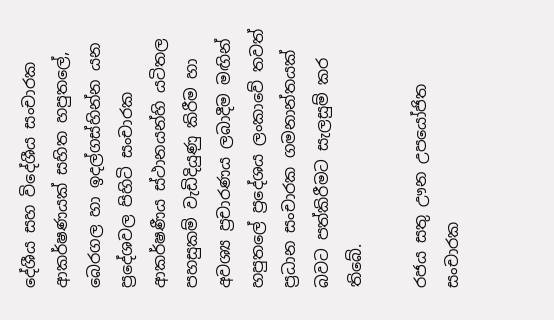දේශීය සහ විදේශීය සංචාරක ආකර්ෂණයක් සහිත හපුතලේ, බෙරගල හා ඉදල්ගස්හින්න යන ප්‍රදේශවල පිහිටි සංචාරක ආකර්ෂණීය ස්ථානයන්හි යටිතල පහසුකම් වැඩිදියුණු කිරීම හා අවශ්‍ය ප්‍රචාරණය ලබාදීම මඟින් හපුතලේ ප්‍රදේශය ලංකාවේ තවත් ප්‍රධාන සංචාරක ගමනාන්තයක් බවට පත්කිරීමට සැලසුම් කර තිබේ.

රජය සතු ඌන උපයෝජිත සංචාරක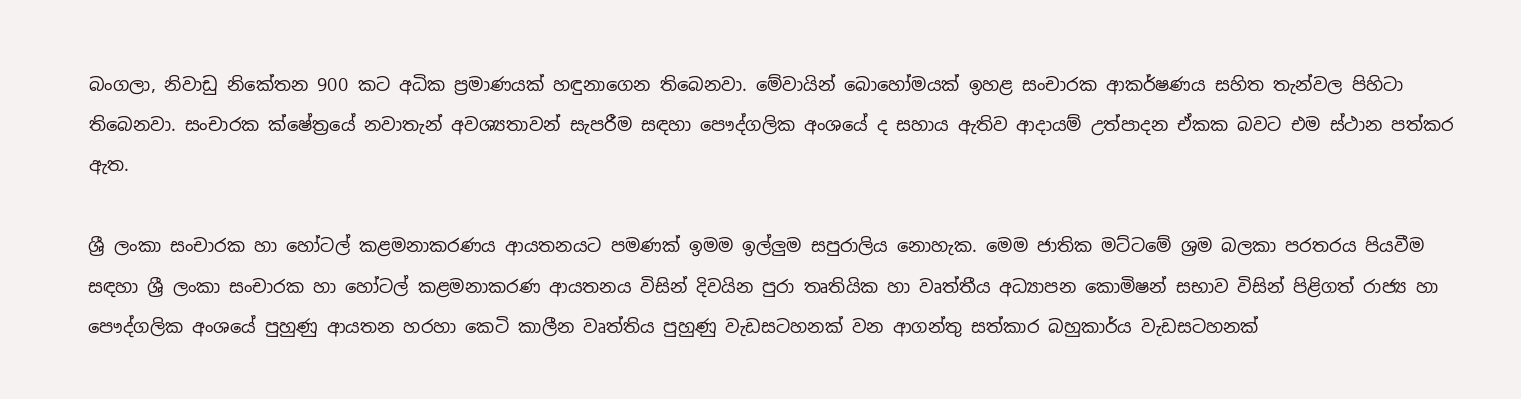බංගලා, නිවාඩු නිකේතන 900 කට අධික ප්‍රමාණයක් හඳුනාගෙන තිබෙනවා. මේවායින් බොහෝමයක් ඉහළ සංචාරක ආකර්ෂණය සහිත තැන්වල පිහිටා තිබෙනවා. සංචාරක ක්ෂේත්‍රයේ නවාතැන් අවශ්‍යතාවන් සැපරීම සඳහා පෞද්ගලික අංශයේ ද සහාය ඇතිව ආදායම් උත්පාදන ඒකක බවට එම ස්ථාන පත්කර ඇත.

ශ්‍රී ලංකා සංචාරක හා හෝටල් කළමනාකරණය ආයතනයට පමණක් ඉමම ඉල්ලුම සපුරාලිය නොහැක. මෙම ජාතික මට්ටමේ ශ්‍රම බලකා පරතරය පියවීම සඳහා ශ්‍රී ලංකා සංචාරක හා හෝටල් කළමනාකරණ ආයතනය විසින් දිවයින පුරා තෘතියික හා වෘත්තීය අධ්‍යාපන කොමිෂන් සභාව විසින් පිළිගත් රාජ්‍ය හා පෞද්ගලික අංශයේ පුහුණු ආයතන හරහා කෙටි කාලීන වෘත්තිය පුහුණු වැඩසටහනක් වන ආගන්තු සත්කාර බහුකාර්ය වැඩසටහනක්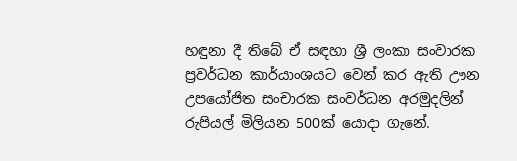හඳුනා දී තිබේ ඒ සඳහා ශ්‍රී ලංකා සංවාරක ප්‍රවර්ධන කාර්යාංශයට වෙන් කර ඇති ඌන උපයෝජිත සංචාරක සංවර්ධන අරමුදලින් රුපියල් මිලියන 500ක් යොදා ගැනේ.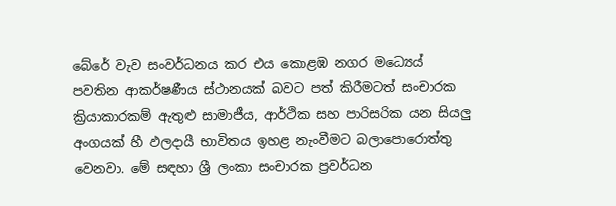බේරේ වැව සංවර්ධනය කර එය කොළඹ නගර මධ්‍යෙය් පවතින ආකර්ෂණීය ස්ථානයක් බවට පත් කිරීමටත් සංචාරක ක්‍රියාකාරකම් ඇතුළු සාමාජීය, ආර්ථික සහ පාරිසරික යන සියලු අංගයක් හී ඵලදායී භාවිතය ඉහළ නැංවීමට බලාපොරොත්තු වෙනවා. මේ සඳහා ශ්‍රී ලංකා සංචාරක ප්‍රවර්ධන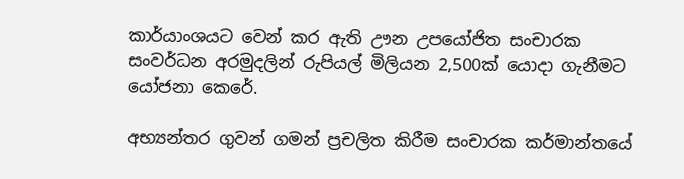කාර්යාංශයට වෙන් කර ඇති ඌන උපයෝජිත සංචාරක සංවර්ධන අරමුදලින් රුපියල් මිලියන 2,500ක් යොදා ගැනීමට යෝජනා කෙරේ.

අභ්‍යන්තර ගුවන් ගමන් ප්‍රචලිත කිරීම සංචාරක කර්මාන්තයේ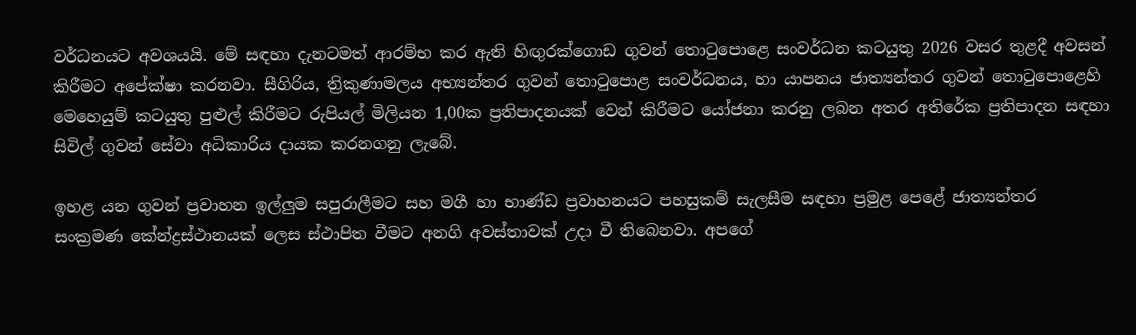වර්ධනයට අවශයයි. මේ සඳහා දැනටමත් ආරම්භ කර ඇති හිඟුරක්ගොඩ ගුවන් තොටුපොළෙ සංවර්ධන කටයුතු 2026 වසර තුළදී අවසන් කිරීමට අපේක්ෂා කරනවා. සීගිරිය, ත්‍රිකුණාමලය අභ්‍යන්තර ගුවන් තොටුපොළ සංවර්ධනය, හා යාපනය ජාත්‍යන්තර ගුවන් තොටුපොළෙහි මෙහෙයුම් කටයුතු පුළුල් කිරීමට රුපියල් මිලියන 1,00ක ප්‍රතිපාදනයක් වෙන් කිරීමට යෝජනා කරනු ලබන අතර අතිරේක ප්‍රතිපාදන සඳහා සිවිල් ගුවන් සේවා අධිකාරිය දායක කරනගනු ලැබේ.

ඉහළ යන ගුවන් ප්‍රවාහන ඉල්ලුම සපුරාලීමට සහ මගී හා භාණ්ඩ ප්‍රවාහනයට පහසුකම් සැලසීම සඳහා ප්‍රමුළ පෙළේ ජාත්‍යන්තර සංක්‍රමණ කේන්ද්‍රස්ථානයක් ලෙස ස්ථාපිත වීමට අනගි අවස්තාවක් උදා වී තිබෙනවා. අපගේ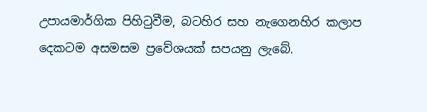උපායමාර්ගික පිහිටුවීම, බටහිර සහ නැගෙනහිර කලාප දෙකටම අසමසම ප්‍රවේශයක් සපයනු ලැබේ.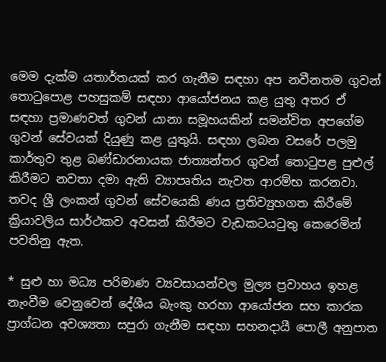මෙම දැක්ම යතාර්තයක් කර ගැනීම සඳහා අප නවීනතම ගුවන් තොටුපොළ පහසුකම් සඳහා ආයෝජනය කළ යුතු අතර ඒ සඳහා ප්‍රමාණවත් ගුවන් යානා සමූහයකින් සමන්විත අපගේම ගුවන් සේවයක් දියුණු කළ යුතුයි. සඳහා ලබන වසරේ පලමු කාර්තුව තුළ බණ්ඩාරනායක ජාත්‍යන්තර ගුවන් තොටුපළ පුළුල් කිරීමට නවතා දමා ඇති ව්‍යාපෘතිය නැවත ආරම්භ කරනවා. තවද ශ්‍රී ලංකන් ගුවන් සේවයෙකි ණය ප්‍රතිව්‍යුහගත කිරීමේ ක්‍රියාවලිය සාර්ථකව අවසන් කිරීමට වැඩකටයටුතු කෙරෙමින් පවතිනු ඇත.

* සුළු හා මධ්‍ය පරිමාණ ව්‍යවසායන්වල මුල්‍ය ප්‍රවාහය ඉහළ නැංවීම වෙනුවෙන් දේශීය බැංකු හරහා ආයෝජන සහ කාරක ප්‍රාග්ධන අවශ්‍යතා සපුරා ගැනීම සඳහා සහනදායී පොලී අනුපාත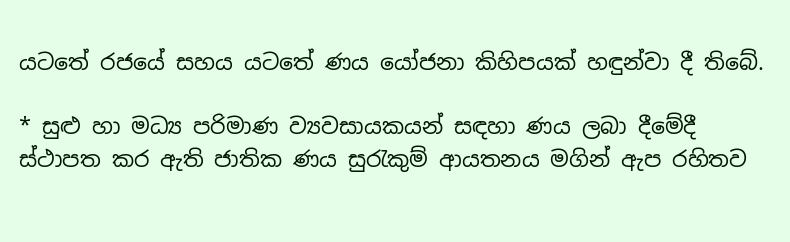යටතේ රජයේ සහය යටතේ ණය යෝජනා කිහිපයක් හඳුන්වා දී තිබේ.

* සුළු හා මධ්‍ය පරිමාණ ව්‍යවසායකයන් සඳහා ණය ලබා දීමේදී ස්ථාපත කර ඇති ජාතික ණය සුරැකුම් ආයතනය මගින් ඇප රහිතව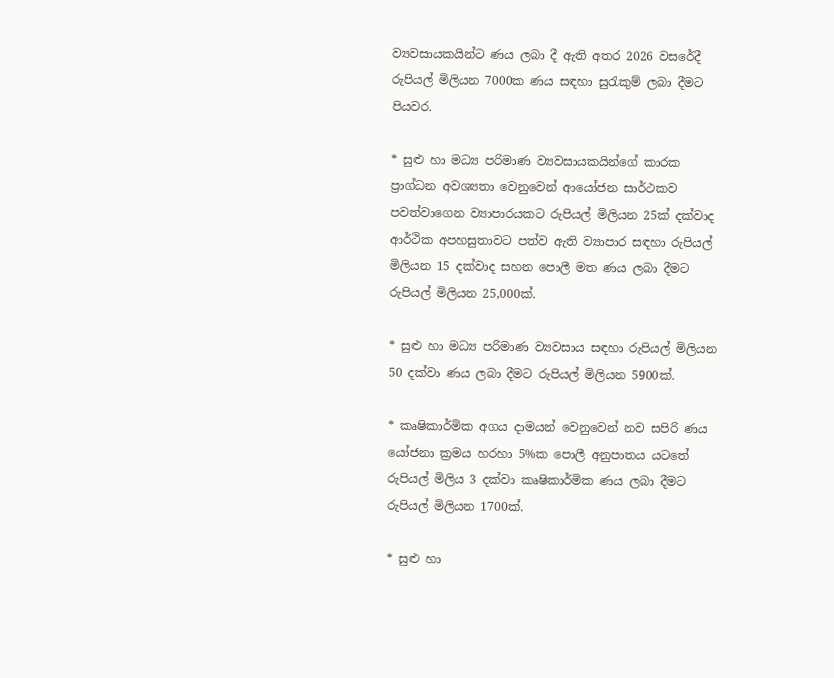ව්‍යවසායකයින්ට ණය ලබා දී ඇති අතර 2026 වසරේදී රුපියල් මිලියන 7000ක ණය සඳහා සුරැකුම් ලබා දීමට පියවර.

* සුළු හා මධ්‍ය පරිමාණ ව්‍යවසායකයින්ගේ කාරක ප්‍රාග්ධන අවශ්‍යතා වෙනුවෙන් ආයෝජන සාර්ථකව පවත්වාගෙන ව්‍යාපාරයකට රුපියල් මිලියන 25ක් දක්වාද ආර්ථික අපහසුතාවට පත්ව ඇති ව්‍යාපාර සඳහා රුපියල් මිලියන 15 දක්වාද සහන පොලී මත ණය ලබා දීමට රුපියල් මිලියන 25,000ක්.

* සුළු හා මධ්‍ය පරිමාණ ව්‍යවසාය සඳහා රුපියල් මිලියන 50 දක්වා ණය ලබා දීමට රුපියල් මිලියන 5900ක්.

* කෘෂිකාර්මික අගය දාමයන් වෙනුවෙන් නව සපිරි ණය යෝජනා ක්‍රමය හරහා 5%ක පොලී අනුපාතය යටතේ රුපියල් මිලිය 3 දක්වා කෘෂිකාර්මික ණය ලබා දීමට රුපියල් මිලියන 1700ක්.

* සුළු හා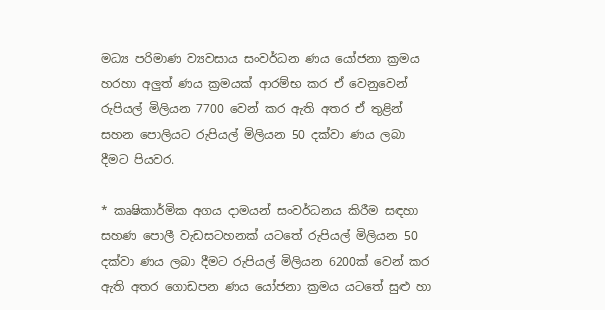මධ්‍ය පරිමාණ ව්‍යවසාය සංවර්ධන ණය යෝජනා ක්‍රමය හරහා අලුත් ණය ක්‍රමයක් ආරම්භ කර ඒ වෙනුවෙන් රුපියල් මිලියන 7700 වෙන් කර ඇති අතර ඒ තුළින් සහන පොලියට රුපියල් මිලියන 50 දක්වා ණය ලබා දීමට පියවර.

* කෘෂිකාර්මික අගය දාමයන් සංවර්ධනය කිරීම සඳහා සහණ පොලී වැඩසටහනක් යටතේ රුපියල් මිලියන 50 දක්වා ණය ලබා දීමට රුපියල් මිලියන 6200ක් වෙන් කර ඇති අතර ගොඩපන ණය යෝජනා ක්‍රමය යටතේ සුළු හා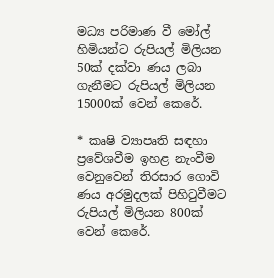මධ්‍ය පරිමාණ වී මෝල් හිමියන්ට රුපියල් මිලියන 50ක් දක්වා ණය ලබා ගැනීමට රුපියල් මිලියන 15000ක් වෙන් කෙරේ.

* කෘෂි ව්‍යාපෘති සඳහා ප්‍රවේශවීම ඉහළ නැංවීම වෙනුවෙන් තිරසාර ගොවි ණය අරමුදලක් පිහිටුවීමට රුපියල් මිලියන 800ක් වෙන් කෙරේ.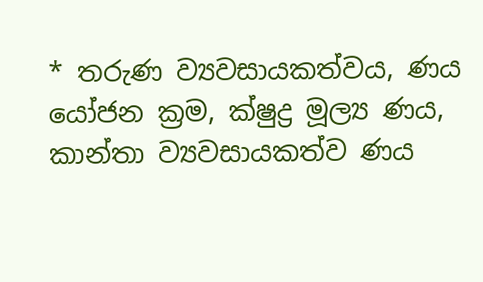* තරුණ ව්‍යවසායකත්වය, ණය යෝජන ක්‍රම, ක්ෂුද්‍ර මූල්‍ය ණය, කාන්තා ව්‍යවසායකත්ව ණය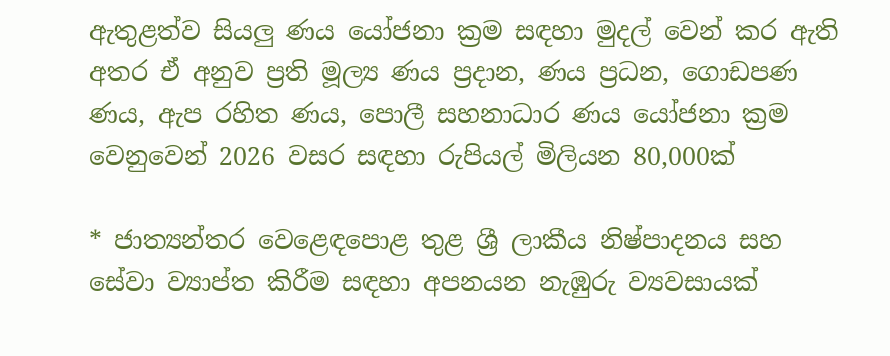ඇතුළත්ව සියලු ණය යෝජනා ක්‍රම සඳහා මුදල් වෙන් කර ඇති අතර ඒ අනුව ප්‍රති මූල්‍ය ණය ප්‍රදාන, ණය ප්‍රධන, ගොඩපණ ණය, ඇප රහිත ණය, පොලී සහනාධාර ණය යෝජනා ක්‍රම වෙනුවෙන් 2026 වසර සඳහා රුපියල් මිලියන 80,000ක්

* ජාත්‍යන්තර වෙළෙඳපොළ තුළ ශ්‍රී ලාකීය නිෂ්පාදනය සහ සේවා ව්‍යාප්ත කිරීම සඳහා අපනයන නැඹුරු ව්‍යවසායක්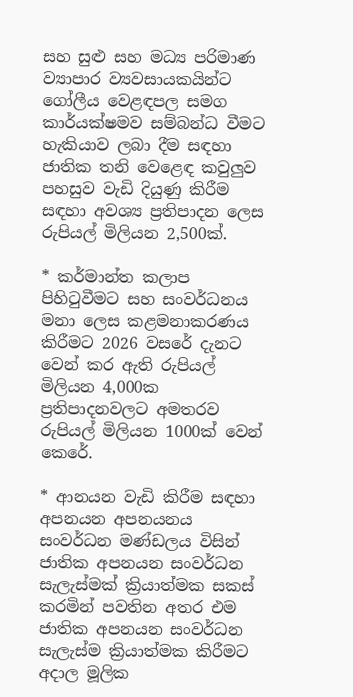සහ සුළු සහ මධ්‍ය පරිමාණ ව්‍යාපාර ව්‍යවසායකයින්ට ගෝලීය වෙළඳපල සමග කාර්යක්ෂමව සම්බන්ධ වීමට හැකියාව ලබා දීම සඳහා ජාතික ‍තනි වෙළෙඳ කවුලුව පහසුව වැඩි දියුණු කිරීම සඳහා අවශ්‍ය ප්‍රතිපාදන ලෙස රුපියල් මිලියන 2,500ක්.

* කර්මාන්ත කලාප පිහිටුවීමට සහ සංවර්ධනය මනා ලෙස කළමනාකරණය කිරීමට 2026 වසරේ දැනට වෙන් කර ඇති රුපියල් මිලියන 4,000ක ප්‍රතිපාදනවලට අමතරව රුපියල් මිලියන 1000ක් වෙන් කෙරේ.

* ආනයන වැඩි කිරීම සඳහා අපනයන අපනයනය සංවර්ධන මණ්ඩලය විසින් ජාතික අපනයන සංවර්ධන සැලැස්මක් ක්‍රියාත්මක සකස් කරමින් පවතින අතර එම ජාතික අපනයන සංවර්ධන සැලැස්ම ක්‍රියාත්මක කිරීමට අදාල මූලික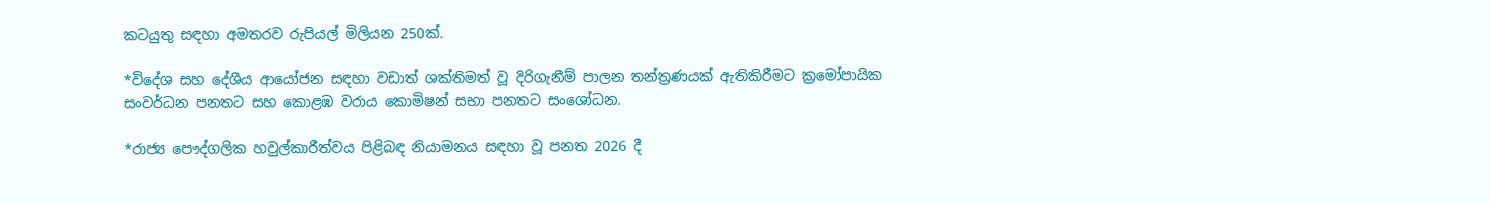කටයුතු සඳහා අමතරව රුපියල් මිලියන 250ක්.

*විදේශ සහ දේශීය ආයෝජන සඳහා වඩාත් ශක්තිමත් වූ දිරිගැනීම් පාලන තන්ත්‍රණයක් ඇතිකිරීමට ක්‍රමෝපායික සංවර්ධන පනතට සහ කොළඹ වරාය කොමිෂන් සභා පනතට සංශෝධන.

*රාජ්‍ය පෞද්ගලික හවුල්කාරීත්වය පිළිබඳ නියාමනය සඳහා වූ පනත 2026 දී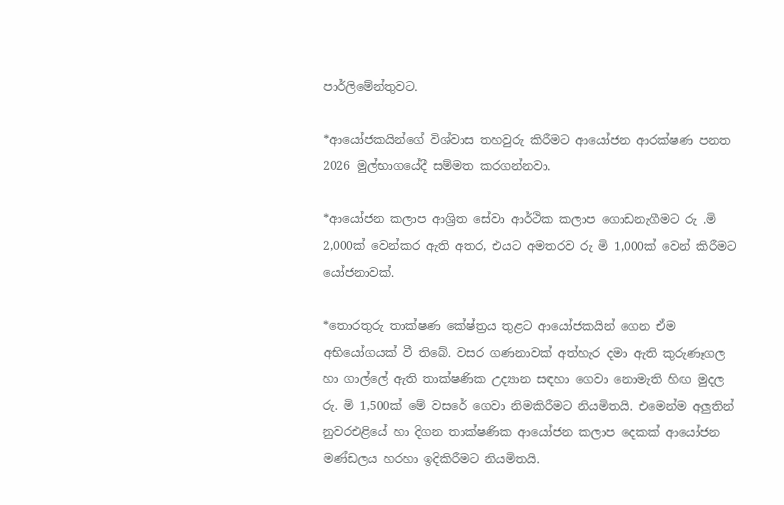පාර්ලිමේන්තුවට.

*ආයෝජකයින්ගේ විශ්වාස තහවුරු කිරීමට ආයෝජන ආරක්ෂණ පනත 2026 මුල්භාගයේදී සම්මත කරගන්නවා.

*ආයෝජන කලාප ආශ්‍රිත සේවා ආර්ථික කලාප ගොඩනැගීමට රු .මි 2,000ක් වෙන්කර ඇති අතර, එයට අමතරව රු මි 1,000ක් වෙන් කිරීමට යෝජනාවක්.

*තොරතුරු තාක්ෂණ කේෂ්ත්‍රය තුළට ආයෝජකයින් ගෙන ඒම අභියෝගයක් වී තිබේ. වසර ගණනාවක් අත්හැර දමා ඇති කුරුණෑගල හා ගාල්ලේ ඇති තාක්ෂණික උද්‍යාන සඳහා ගෙවා නොමැති හිඟ මුදල රු. මි 1,500ක් මේ වසරේ ගෙවා නිමකිරීමට නියමිතයි. එමෙන්ම අලුතින් නුවරඑළියේ හා දිගන තාක්ෂණික ආයෝජන කලාප දෙකක් ආයෝජන මණ්ඩලය හරහා ඉදිකිරීමට නියමිතයි.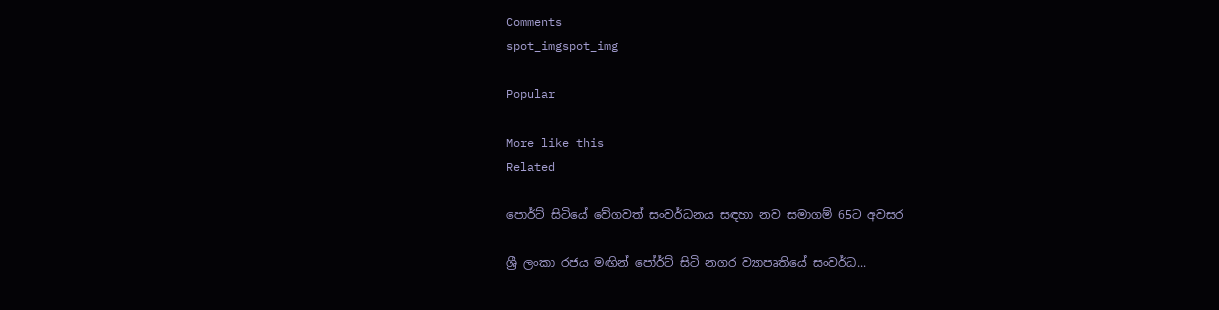Comments
spot_imgspot_img

Popular

More like this
Related

පොර්ට් සිටියේ වේගවත් සංවර්ධනය සඳහා නව සමාගම් 65ට අවසර

ශ්‍රී ලංකා රජය මඟින් පෝර්ට් සිටි නගර ව්‍යාපෘතියේ සංවර්ධ...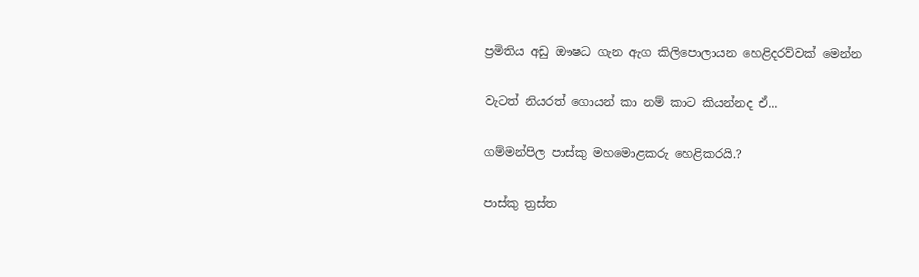ප්‍රමිතිය අඩු ඖෂධ ගැන ඇග කිලිපොලායන හෙළිදරව්වක් මෙන්න

වැටත් නියරත් ගොයන් කා නම් කාට කියන්නද ඒ...

ගම්මන්පිල පාස්කු මහමොළකරු හෙළිකරයි.?

පාස්කු ත්‍රස්ත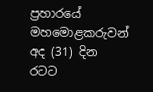ප්‍රහාරයේ මහමොළකරුවන් අද (31) දින රටට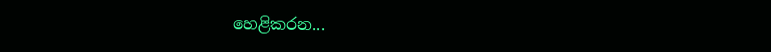හෙළිකරන...